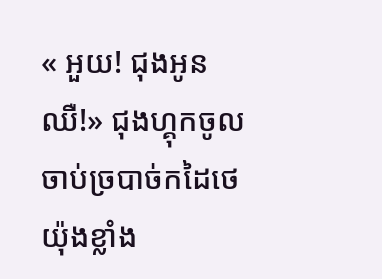« អួយ! ជុងអូនឈឺ!» ជុងហ្គុកចូលចាប់ច្របាច់កដៃថេយ៉ុងខ្លាំង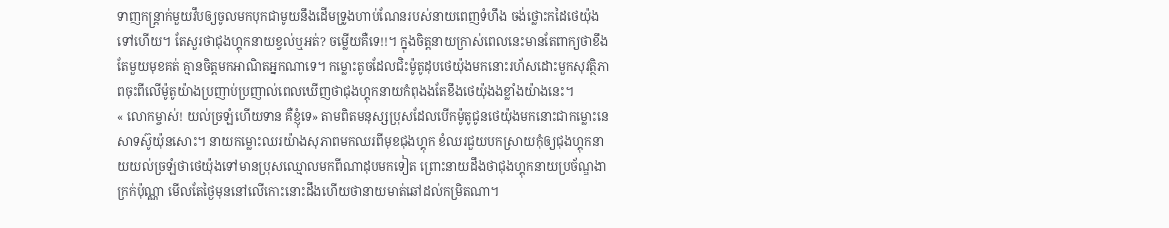ទាញកន្រ្តាក់មួយវឹបឲ្យចូលមកបុកជាមូយនឹងដើមទ្រូងហាប់ណែនរបស់នាយពេញទំហឹង ចង់ថ្លោះកដៃថេយ៉ុងទៅហើយ។ តែសួរថាជុងហ្គុកនាយខ្វល់ឬអត់? ចម្លើយគឺទេ!!។ ក្នុងចិត្តនាយក្រាស់ពេលនេះមានតែពាក្យថាខឹងតែមួយមុខគត់ គ្មានចិត្តមកអាណិតអ្នកណាទេ។ កម្លោះតូចដែលជិះម៉ូតូដុបថេយ៉ុងមកនោះរហ័សដោះមួកសុវត្ថិភាពចុះពីលើម៉ូតូយ៉ាងប្រញាប់ប្រញាល់ពេលឃើញថាជុងហ្គុកនាយកំពុងងតែខឹងថេយ៉ុងងខ្លាំងយ៉ាងនេះ។
« លោកម្ចាស់! យល់ច្រឡំហើយទាន គឺខ្ញុំទេ» តាមពិតមនុស្សប្រុសដែលបើកម៉ូតូជូនថេយ៉ុងមកនោះជាកម្លោះនេសាទស៊ូយ៉ុនសោះ។ នាយកម្លោះឈរយ៉ាងសុភាពមកឈរពីមុខជុងហ្គុក ខំឈរជួយបកស្រាយកុំឲ្យជុងហ្គុកនាយយល់ច្រឡំថាថេយ៉ុងទៅមានប្រុសឈ្មោលមកពីណាដុបមកទៀត ព្រោះនាយដឹងថាជុងហ្គុកនាយប្រច័ណ្ឌងាក្រក់ប៉ុណ្ណា មើលតែថ្ងៃមុននៅលើកោះនោះដឹងហើយថានាយមាត់ឆៅដល់កម្រិតណា។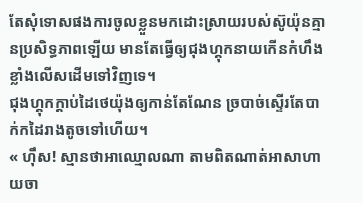តែសុំទោសផងការចូលខ្លួនមកដោះស្រាយរបស់ស៊ូយ៉ុនគ្មានប្រសិទ្ធភាពឡើយ មានតែធ្វើឲ្យជុងហ្គុកនាយកើនកំហឹងខ្លាំងលើសដើមទៅវិញទេ។
ជុងហ្គុកក្តាប់ដៃថេយ៉ុងឲ្យកាន់តែណែន ច្របាច់ស្ទើរតែបាក់កដៃរាងតូចទៅហើយ។
« ហ៊ឹស! ស្មានថាអាឈ្មោលណា តាមពិតណាត់អាសាហាយចា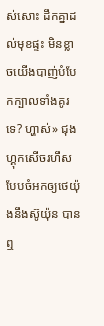ស់សោះ ដឹកគ្នាដល់មុខផ្ទះ មិនខ្លាចយើងបាញ់បំបែកក្បាលទាំងគូរទេ? ហ្ហាស់» ជុងហ្គុកសើចរហឹសបែបចំអកឲ្យថេយ៉ុងនឹងស៊ូយ៉ុន បានឮ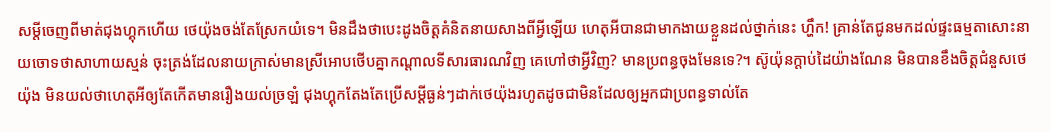សម្តីចេញពីមាត់ជុងហ្គុកហើយ ថេយ៉ុងចង់តែស្រែកយំទេ។ មិនដឹងថាបេះដូងចិត្តគំនិតនាយសាងពីអ្វីឡើយ ហេតុអីបានជាមាកងាយខ្លួនដល់ថ្នាក់នេះ ហ្ហឹក! គ្រាន់តែជូនមកដល់ផ្ទះធម្មតាសោះនាយចោទថាសាហាយស្មន់ ចុះត្រង់ដែលនាយក្រាស់មានស្រីអោបថើបគ្នាកណ្តាលទីសារធារណវិញ គេហៅថាអ្វីវិញ? មានប្រពន្ធចុងមែនទេ?។ ស៊ូយ៉ុនក្តាប់ដៃយ៉ាងណែន មិនបានខឹងចិត្តជំនួសថេយ៉ុង មិនយល់ថាហេតុអីឲ្យតែកើតមានរឿងយល់ច្រឡំ ជុងហ្គុកតែងតែប្រើសម្តីធ្ងន់ៗដាក់ថេយ៉ុងរហូតដូចជាមិនដែលឲ្យអ្នកជាប្រពន្ធទាល់តែ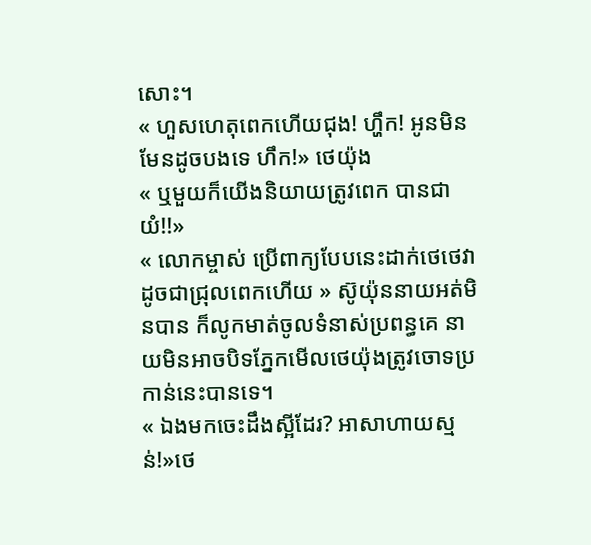សោះ។
« ហួសហេតុពេកហើយជុង! ហ្ហឹក! អូនមិនមែនដូចបងទេ ហឹក!» ថេយ៉ុង
« ឬមួយក៏យើងនិយាយត្រូវពេក បានជាយំ!!»
« លោកម្ចាស់ ប្រើពាក្យបែបនេះដាក់ថេថេវាដូចជាជ្រុលពេកហើយ » ស៊ូយ៉ុននាយអត់មិនបាន ក៏លូកមាត់ចូលទំនាស់ប្រពន្ធគេ នាយមិនអាចបិទភ្នែកមើលថេយ៉ុងត្រូវចោទប្រកាន់នេះបានទេ។
« ឯងមកចេះដឹងស្អីដែរ? អាសាហាយស្មន់!»ថេ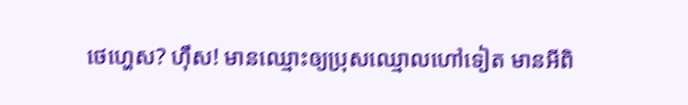ថេហេ្ហស? ហ៊ឹស! មានឈ្មោះឲ្យប្រុសឈ្មោលហៅទៀត មានអីពិ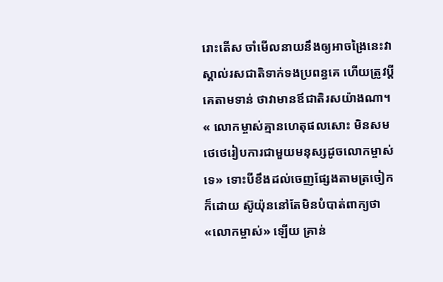រោះតើស ចាំមើលនាយនឹងឲ្យអាចង្រៃនេះវាស្គាល់រសជាតិទាក់ទងប្រពន្ធគេ ហើយត្រូវប្តីគេតាមទាន់ ថាវាមានឪជាតិរសយ៉ាងណា។
« លោកម្ចាស់គ្មានហេតុផលសោះ មិនសមថេថេរៀបការជាមួយមនុស្សដូចលោកម្ចាស់ទេ» ទោះបីខឹងដល់ចេញផ្សែងតាមត្រចៀកក៏ដោយ ស៊ូយ៉ុននៅតែមិនបំបាត់ពាក្យថា«លោកម្ចាស់» ឡើយ គ្រាន់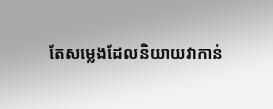តែសម្លេងដែលនិយាយវាកាន់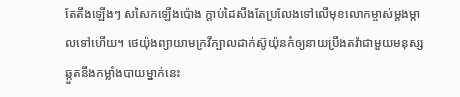តែតឹងឡើងៗ សសៃកឡើងប៉ោង ក្តាប់ដៃសឹងតែប្រលែងទៅលើមុខលោកម្ចាស់ម្តងម្កាលទៅហើយ។ ថេយ៉ុងព្យាយាមក្រវីក្បាលដាក់ស៊ូយ៉ុនកំឲ្យនាយប្រឹងតវ៉ាជាមួយមនុស្សឆ្កួតនឹងកម្លាំងបាយម្នាក់នេះ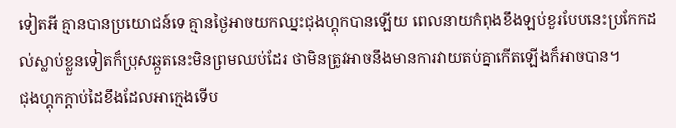ទៀតអី គ្មានបានប្រយោជន៍ទេ គ្មានថ្ងៃអាចយកឈ្នះជុងហ្គុកបានឡើយ ពេលនាយកំពុងខឹងឡប់ខួរបែបនេះប្រកែកដល់ស្លាប់ខ្លួនទៀតក៏ប្រុសឆ្កួតនេះមិនព្រមឈប់ដែរ ថាមិនត្រូវអាចនឹងមានការវាយតប់គ្នាកើតឡើងក៏អាចបាន។
ជុងហ្គុកក្តាប់ដៃខឹងដែលអាក្មេងទើប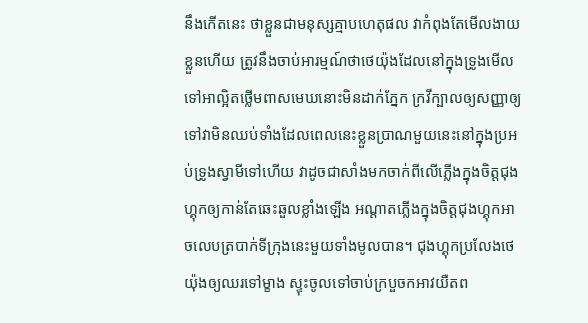នឹងកើតនេះ ថាខ្លួនជាមនុស្សគ្មាបហេតុផល វាកំពុងតែមើលងាយខ្លួនហើយ ត្រូវនឹងចាប់អារម្មណ៍ថាថេយ៉ុងដែលនៅក្នុងទ្រូងមើលទៅអាល្អិតថ្លើមពាសមេឃនោះមិនដាក់ភ្នែក ក្រវីក្បាលឲ្យសញ្ញាឲ្យទៅវាមិនឈប់ទាំងដែលពេលនេះខ្លួនប្រាណមួយនេះនៅក្នុងប្រអប់ទ្រូងស្វាមីទៅហើយ វាដូចជាសាំងមកចាក់ពីលើភ្លើងក្នុងចិត្តជុងហ្គុកឲ្យកាន់តែឆេះឆួលខ្លាំងឡើង អណ្តាតភ្លើងក្នុងចិត្តជុងហ្គុកអាចលេបត្របាក់ទីក្រុងនេះមួយទាំងមូលបាន។ ជុងហ្គុកប្រលែងថេយ៉ុងឲ្យឈរទៅម្ខាង ស្ទុះចូលទៅចាប់ក្របួចកអាវយឺតព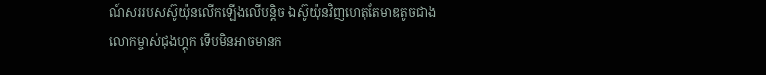ណ៍សររបសស៊ូយ៉ុនលើកឡើងលើបន្តិច ឯស៊ូយ៉ុនវិញហេតុតែមាឌតូចជាងលោកម្ចាស់ជុងហ្គុក ទើបមិនអាចមានក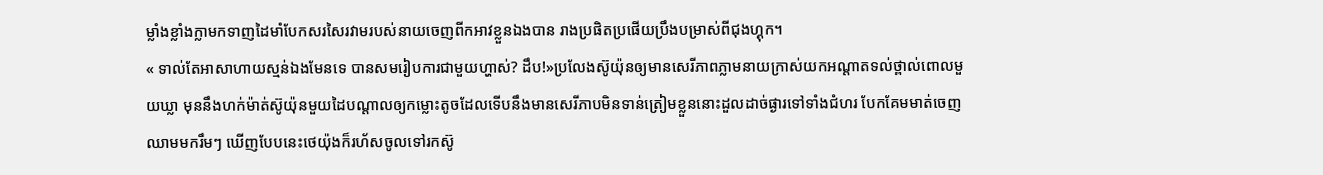ម្លាំងខ្លាំងក្លាមកទាញដៃមាំបែកសរសៃរវាមរបស់នាយចេញពីកអាវខ្លួនឯងបាន រាងប្រផិតប្រផើយប្រឹងបម្រាស់ពីជុងហ្គុក។
« ទាល់តែអាសាហាយស្មន់ឯងមែនទេ បានសមរៀបការជាមួយហ្ហាស់? ដឹប!»ប្រលែងស៊ូយ៉ុនឲ្យមានសេរីភាពភ្លាមនាយក្រាស់យកអណ្តាតទល់ថ្ពាល់ពោលមួយឃ្លា មុននឹងហក់ម៉ាត់ស៊ូយ៉ុនមួយដៃបណ្តាលឲ្យកម្លោះតូចដែលទើបនឹងមានសេរីភាបមិនទាន់ត្រៀមខ្លួននោះដួលដាច់ផ្ងារទៅទាំងជំហរ បែកគែមមាត់ចេញឈាមមករឹមៗ ឃើញបែបនេះថេយ៉ុងក៏រហ័សចូលទៅរកស៊ូ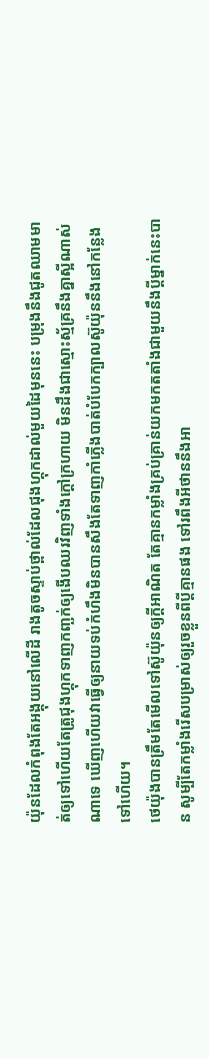យ៉ុនដែលកំពុងតែអង្គុយនៅលើដី រាងតូចស្ទាប់ថ្ពាល់ដែលជុងហ្គុកដាល់មួយដៃមុននេះ បម្រុងនឹងជូតឈាមមាត់ឲ្យទៅហើយតែត្រូជុងហ្គុកទាញកញ្ឆក់ឲ្យងើបឈរវិញទាំងក្តៅក្រហាយ មិនដឹងជាស្មោះស្ម័គ្រនឹងគ្នាស្អីណាស់ណាទេ ឃើញហើយវាធ្វើឲ្យនាយទប់កំហឹងមិនបានសឹងតែទាញកាំភ្លើងបាត់បំបែកក្បាលស៊ូយ៉ុននឹងនៅកន្លែងទៅហើយ។
ថេយ៉ុងបានត្រឹមតែមើលទៅស៊ូយ៉ុនឲ្យក្តីអាណិត តែគ្មានកម្លាំងគ្រប់គ្រាន់យកមកតតាំងជាមួយនឹងប្តីម្នាក់នេះបាន សូម្បីតែកម្លាំងរើសបម្រាស់ឲ្យរួចខ្លួនពីប្តីគ្មានផង ទៅរពឹងអីថាននឹងអា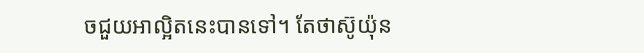ចជួយអាល្អិតនេះបានទៅ។ តែថាស៊ូយ៉ុន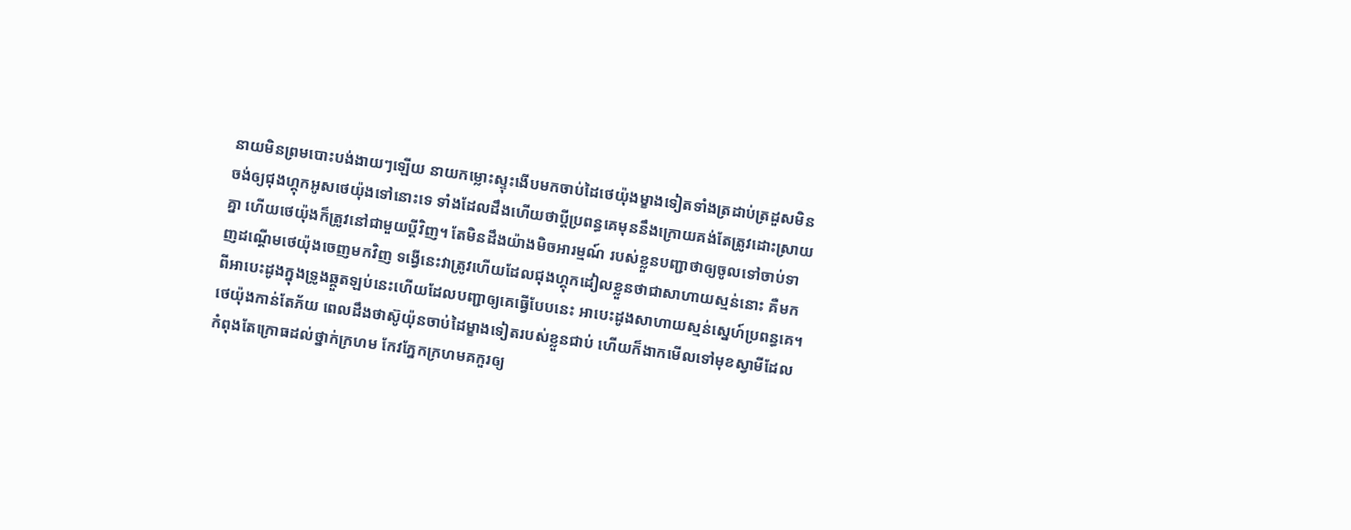នាយមិនព្រមបោះបង់ងាយៗឡើយ នាយកម្លោះស្ទុះងើបមកចាប់ដៃថេយ៉ុងម្ខាងទៀតទាំងត្រដាប់ត្រដួសមិនចង់ឲ្យជុងហ្គុកអូសថេយ៉ុងទៅនោះទេ ទាំងដែលដឹងហើយថាប្តីប្រពន្ធគេមុននឹងក្រោយគង់តែត្រូវដោះស្រាយគ្នា ហើយថេយ៉ុងក៏ត្រូវនៅជាមួយប្តីវិញ។ តែមិនដឹងយ៉ាងមិចអារម្មណ៍ របស់ខ្លួនបញ្ជាថាឲ្យចូលទៅចាប់ទាញដណ្តើមថេយ៉ុងចេញមកវិញ ទង្វើនេះវាត្រូវហើយដែលជុងហ្គុកដៀលខ្លួនថាជាសាហាយស្មន់នោះ គឺមកពីអាបេះដូងក្នុងទ្រូងឆ្កួតឡប់នេះហើយដែលបញ្ជាឲ្យគេធ្វើបែបនេះ អាបេះដូងសាហាយស្មន់ស្នេហ៍ប្រពន្ធគេ។
ថេយ៉ុងកាន់តែភ័យ ពេលដឹងថាស៊ូយ៉ុនចាប់ដៃម្ខាងទៀតរបស់ខ្លួនជាប់ ហើយក៏ងាកមើលទៅមុខស្វាមីដែលកំពុងតែក្រោធដល់ថ្នាក់ក្រហម កែវភ្នែកក្រហមគកួរឲ្យ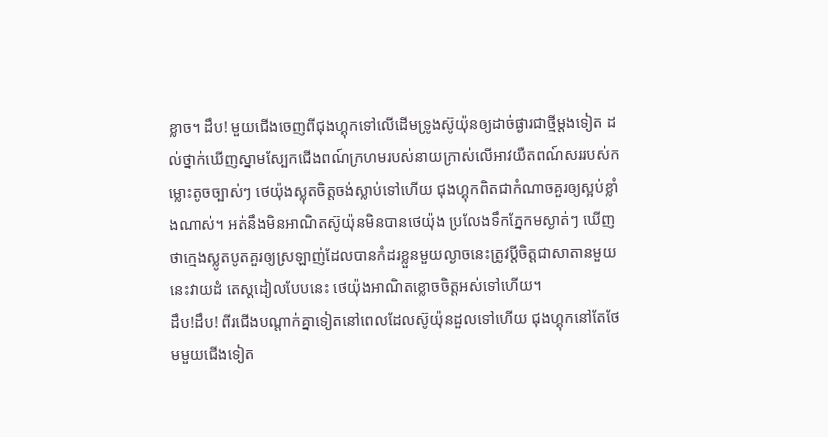ខ្លាច។ ដឹប! មួយជើងចេញពីជុងហ្គុកទៅលើដើមទ្រូងស៊ូយ៉ុនឲ្យដាច់ផ្ងារជាថ្មីម្តងទៀត ដល់ថ្នាក់ឃើញស្នាមស្បែកជើងពណ៍ក្រហមរបស់នាយក្រាស់លើអាវយឺតពណ៍សររបស់កម្លោះតូចច្បាស់ៗ ថេយ៉ុងស្លុតចិត្តចង់ស្លាប់ទៅហើយ ជុងហ្គុកពិតជាកំណាចគួរឲ្យស្អប់ខ្លាំងណាស់។ អត់នឹងមិនអាណិតស៊ូយ៉ុនមិនបានថេយ៉ុង ប្រលែងទឹកភ្នែកមស្ងាត់ៗ ឃើញថាក្មេងស្លូតបូតគួរឲ្យស្រឡាញ់ដែលបានកំដរខ្លួនមួយល្ងាចនេះត្រូវប្តីចិត្តជាសាតានមួយនេះវាយដំ តេស្តដៀលបែបនេះ ថេយ៉ុងអាណិតខ្លោចចិត្តអស់ទៅហើយ។
ដឹប!ដឹប! ពីរជើងបណ្តាក់គ្នាទៀតនៅពេលដែលស៊ូយ៉ុនដួលទៅហើយ ជុងហ្គុកនៅតែថែមមួយជើងទៀត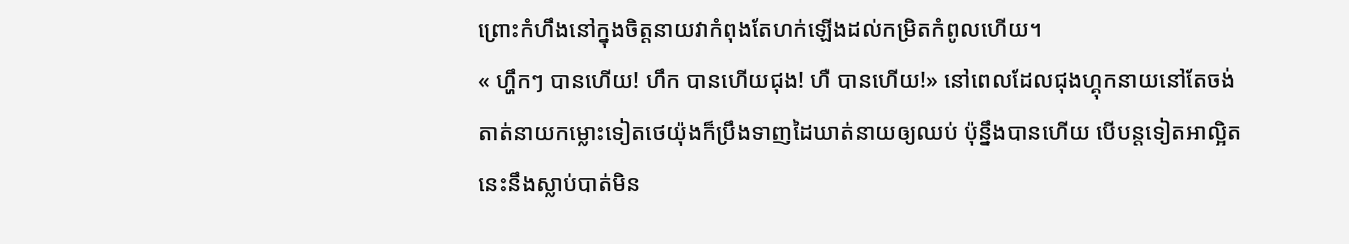ព្រោះកំហឹងនៅក្នុងចិត្តនាយវាកំពុងតែហក់ឡើងដល់កម្រិតកំពូលហើយ។
« ហ្ហឹកៗ បានហើយ! ហឹក បានហើយជុង! ហឺ បានហើយ!» នៅពេលដែលជុងហ្គុកនាយនៅតែចង់តាត់នាយកម្លោះទៀតថេយ៉ុងក៏ប្រឹងទាញដៃឃាត់នាយឲ្យឈប់ ប៉ុន្នឹងបានហើយ បើបន្តទៀតអាល្អិតនេះនឹងស្លាប់បាត់មិន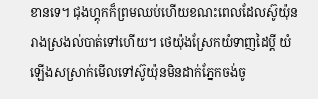ខានទេ។ ជុងហ្គុកក៏ព្រមឈប់ហើយខណះពេលដែលស៊ូយ៉ុនរាងស្រងល់បាត់ទៅហើយ។ ថេយ៉ុងស្រែកយំទាញដៃប្តី យំឡើងសស្រាក់មើលទៅស៊ូយ៉ុនមិនដាក់ភ្នែកចង់ចូ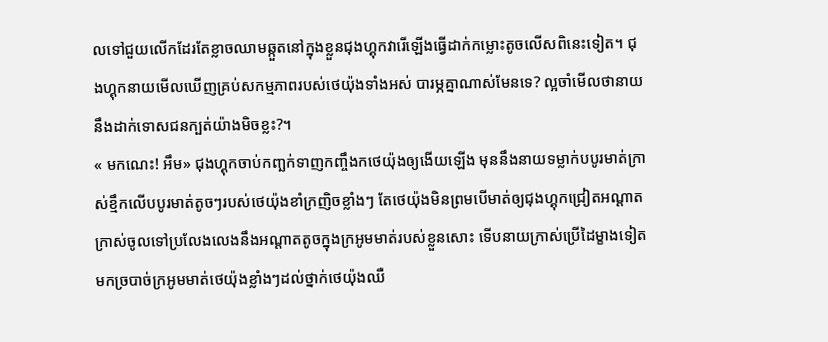លទៅជួយលើកដែរតែខ្លាចឈាមឆ្កួតនៅក្នុងខ្លួនជុងហ្គុកវារើឡើងធ្វើដាក់កម្លោះតូចលើសពិនេះទៀត។ ជុងហ្គុកនាយមើលឃើញគ្រប់សកម្មភាពរបស់ថេយ៉ុងទាំងអស់ បារម្ភគ្នាណាស់មែនទេ? ល្អចាំមើលថានាយនឹងដាក់ទោសជនក្បត់យ៉ាងមិចខ្លះ?។
« មកណេះ! អឹម» ជុងហ្គុកចាប់កញ្ឆក់ទាញកញ្ចឹងកថេយ៉ុងឲ្យងើយឡើង មុននឹងនាយទម្លាក់បបូរមាត់ក្រាស់ខ្មឹកលើបបូរមាត់តូចៗរបស់ថេយ៉ុងខាំក្រញិចខ្លាំងៗ តែថេយ៉ុងមិនព្រមបើមាត់ឲ្យជុងហ្គុកជ្រៀតអណ្តាតក្រាស់ចូលទៅប្រលែងលេងនឹងអណ្តាតតូចក្នុងក្រអូមមាត់របស់ខ្លួនសោះ ទើបនាយក្រាស់ប្រើដៃម្ខាងទៀតមកច្របាច់ក្រអូមមាត់ថេយ៉ុងខ្លាំងៗដល់ថ្នាក់ថេយ៉ុងឈឺ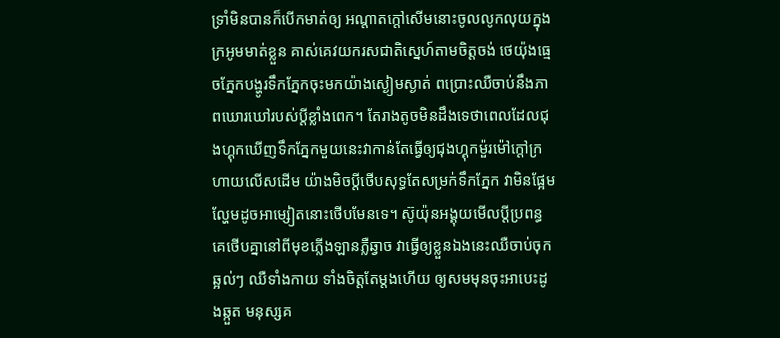ទ្រាំមិនបានក៏បើកមាត់ឲ្យ អណ្តាតក្តៅសើមនោះចូលលូកលុយក្នុងក្រអូមមាត់ខ្លួន គាស់គេវយករសជាតិស្នេហ៍តាមចិត្តចង់ ថេយ៉ុងធ្មេចភ្នែកបង្ហូរទឹកភ្នែកចុះមកយ៉ាងស្ងៀមស្ងាត់ ពប្រោះឈឺចាប់នឹងភាពឃោរឃៅរបស់ប្តីខ្លាំងពេក។ តែរាងតូចមិនដឹងទេថាពេលដែលជុងហ្គុកឃើញទឹកភ្នែកមួយនេះវាកាន់តែធ្វើឲ្យជុងហ្គុកម៉ួរម៉ៅក្តៅក្រហាយលើសដើម យ៉ាងមិចប្តីថើបសុទ្ធតែសម្រក់ទឹកភ្នែក វាមិនផ្អែមល្ហែមដូចអាម្សៀតនោះថើបមែនទេ។ ស៊ូយ៉ុនអង្គុយមើលប្តីប្រពន្ធគេថើបគ្នានៅពីមុខភ្លើងឡានភ្លឺឆ្វាច វាធ្វើឲ្យខ្លួនឯងនេះឈឺចាប់ចុកឆ្អល់ៗ ឈឺទាំងកាយ ទាំងចិត្តតែម្តងហើយ ឲ្យសមមុនចុះអាបេះដូងឆ្កួត មនុស្សគ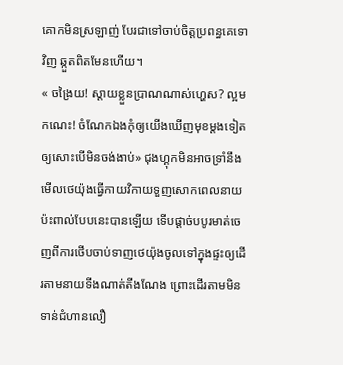គោកមិនស្រឡាញ់ បែរជាទៅចាប់ចិត្តប្រពន្ធគេទោវិញ ឆ្កួតពិតមែនហើយ។
« ចង្រៃយ! ស្តាយខ្លួនប្រាណណាស់ហ្ហេស? ល្អមកណេះ! ចំណែកឯងកុំឲ្យយើងឃើញមុខម្តងទៀតឲ្យសោះបើមិនចង់ងាប់» ជុងហ្គុកមិនអាចទ្រាំនឹងមើលថេយ៉ុងធ្វើកាយវិកាយទួញសោកពេលនាយប៉ះពាល់បែបនេះបានឡើយ ទើបផ្តាច់បបូរមាត់ចេញពីការថើបចាប់ទាញថេយ៉ុងចូលទៅក្នុងផ្ទះឲ្យដើរតាមនាយទីងណាត់តីងណែង ព្រោះដើរតាមមិនទាន់ជំហានលឿ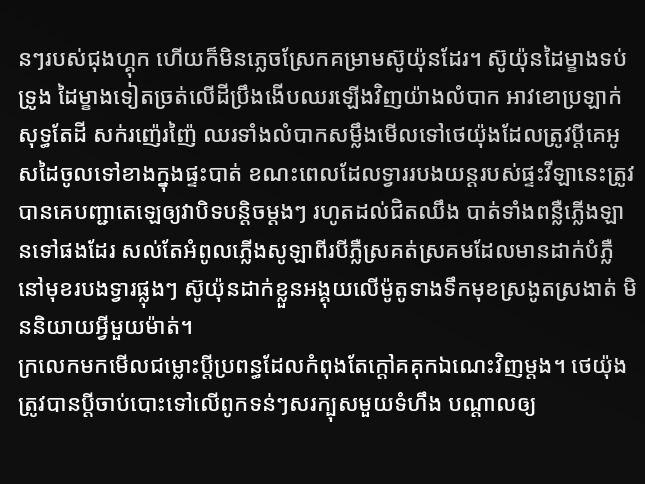នៗរបស់ជុងហ្គុក ហើយក៏មិនភ្លេចស្រែកគម្រាមស៊ូយ៉ុនដែរ។ ស៊ូយ៉ុនដៃម្ខាងទប់ទ្រូង ដៃម្ខាងទៀតច្រត់លើដីប្រឹងងើបឈរឡើងវិញយ៉ាងលំបាក អាវខោប្រឡាក់សុទ្ធតែដី សក់រញ៉េរញ៉ៃ ឈរទាំងលំបាកសម្លឹងមើលទៅថេយ៉ុងដែលត្រូវប្តីគេអូសដៃចូលទៅខាងក្នុងផ្ទះបាត់ ខណះពេលដែលទ្វាររបងយន្តរបស់ផ្ទះវីឡានេះត្រូវបានគេបញ្ជាតេឡេឲ្យវាបិទបន្តិចម្តងៗ រហូតដល់ជិតឈឹង បាត់ទាំងពន្លឺភ្លើងឡានទៅផងដែរ សល់តែអំពូលភ្លើងសូឡាពីរបីភ្លឺស្រគត់ស្រគមដែលមានដាក់បំភ្លឺនៅមុខរបងទ្វារផ្លុងៗ ស៊ូយ៉ុនដាក់ខ្លួនអង្គុយលើម៉ូតូទាងទឹកមុខស្រងូតស្រងាត់ មិននិយាយអ្វីមួយម៉ាត់។
ក្រលេកមកមើលជម្លោះប្តីប្រពន្ធដែលកំពុងតែក្តៅគគុកឯណេះវិញម្តង។ ថេយ៉ុងត្រូវបានប្តីចាប់បោះទៅលើពូកទន់ៗសរក្បុសមួយទំហឹង បណ្តាលឲ្យ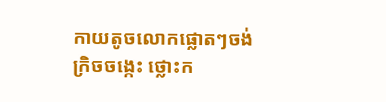កាយតូចលោកផ្លោតៗចង់ក្រិចចង្កេះ ថ្លោះក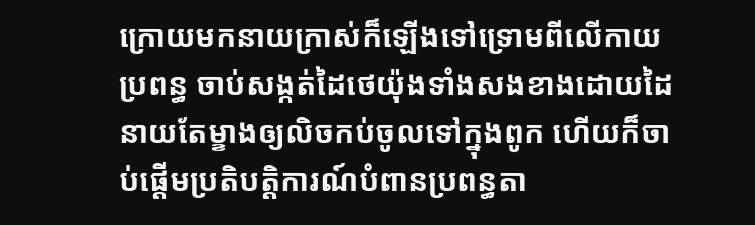ក្រោយមកនាយក្រាស់ក៏ឡើងទៅទ្រោមពីលើកាយប្រពន្ធ ចាប់សង្កត់ដៃថេយ៉ុងទាំងសងខាងដោយដៃនាយតែម្ខាងឲ្យលិចកប់ចូលទៅក្នុងពូក ហើយក៏ចាប់ផ្តើមប្រតិបត្តិការណ៍បំពានប្រពន្ធតា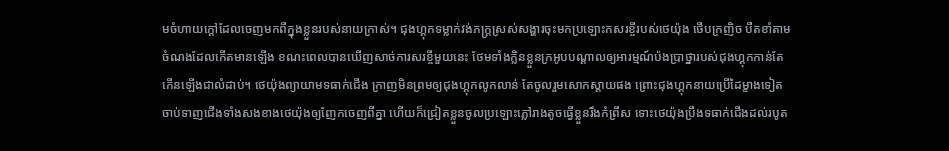មចំហាយក្តៅដែលចេញមកពីក្នុងខ្លួនរបស់នាយក្រាស់។ ជុងហ្គុកទម្លាក់វង់ភក្រ្តស្រស់សង្ហារចុះមកប្រឡោះកសរខ្ចីរបស់ថេយ៉ុង ថើបក្រញិច បឺតខាំតាមចំណងដែលកើតមានឡើង ខណះពេលបានឃើញសាច់ការសរខ្ចីមួយនេះ ថែមទាំងក្លិនខ្លួនក្រអូបបណ្តាលឲ្យអារម្មណ៍ប៉ងប្រាថ្នារបស់ជុងហ្គុកកាន់តែកើនឡើងជាលំដាប់។ ថេយ៉ុងព្យាយាមទធាក់ជើង ក្រាញមិនព្រមឲ្យជុងហ្គុកលូកលាន់ តែចូលរួមសោកស្តាយផង ព្រោះជុងហ្គុកនាយប្រើដៃម្ខាងទៀត ចាប់ទាញជើងទាំងសងខាងថេយ៉ុងឲ្យញែកចេញពីគ្នា ហើយក៏ជ្រៀតខ្លួនចូលប្រឡោះភ្លៅរាងតូចធ្វើខ្លួនរឹងកំព្រឹស ទោះថេយ៉ុងប្រឹងទធាក់ជើងដល់របូត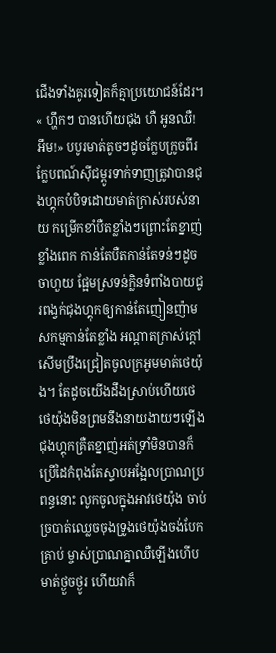ជើងទាំងគូរទៀតក៏គ្មាប្រយោជន៍ដែរ។
« ហ្ហឹកៗ បានហើយជុង ហឺ អូនឈឺ! អឹម!» បបូរមាត់តូចៗដូចក្លែបក្រូចពីរក្លែបពណ៍ស៊ីជម្ពូរទាក់ទាញត្រូវាបានជុងហ្គុកបំបិទដោយមាត់ក្រាស់របស់នាយ កម្រើកខាំបឺតខ្លាំងៗព្រោះតែខ្នាញ់ខ្លាំងពេក កាន់តែបឺតកាន់តែទន់ៗដូចចាហួយ ផ្អែមស្រទន់ក្លិនទំពាំងបាយជូរពង្វក់ជុងហ្គុកឲ្យកាន់តែញៀនញ៉ាម សកម្មកាន់តែខ្លាំង អណ្តាតក្រាស់ក្តៅសើមប្រឹងជ្រៀតចូលក្រអូមមាត់ថេយ៉ុង។ តែដូចយើងដឹងស្រាប់ហើយថេថេយ៉ុងមិនព្រមនឹងនាយងាយៗឡើង ជុងហ្គុកគ្រឺតខ្នាញ់អត់ទ្រាំមិនបានក៏ប្រើដៃកំពុងតែស្ទាបអង្អែលប្រាណប្រពន្ធនោះ លូកចូលក្នុងអាវថេយ៉ុង ចាប់ច្របាត់ឈ្លេចចុងទ្រូងថេយ៉ុងចង់បែកគ្រាប់ ម្ចាស់ប្រាណគ្នាឈឺឡើងហើបមាត់ថ្ងួចថ្ងូរ ហើយវាក៏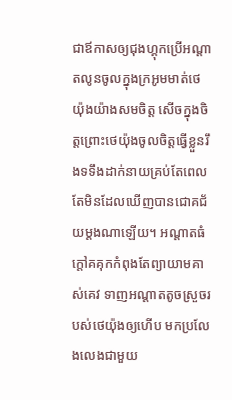ជាឪកាសឲ្យជុងហ្គុកប្រើអណ្តាតលូនចូលក្នុងក្រអូមមាត់ថេយ៉ុងយ៉ាងសមចិត្ត សើចក្នុងចិត្តព្រោះថេយ៉ុងចូលចិត្តធ្វើខ្លួនរឹងទទឹងដាក់នាយគ្រប់តែពេល តែមិនដែលឃើញបានជោគជ័យម្តងណាឡើយ។ អណ្តាតធំក្តៅគគុកកំពុងតែព្យាយាមគាស់គេវ ទាញអណ្តាតតូចស្រួចរបស់ថេយ៉ុងឲ្យហើប មកប្រលែងលេងជាមួយ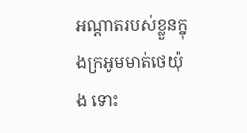អណ្តាតរបស់ខ្លួនក្នុងក្រអូមមាត់ថេយ៉ុង ទោះ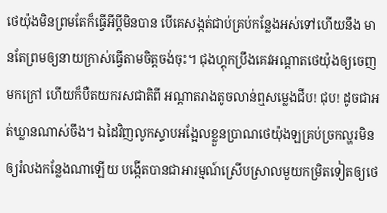ថេយ៉ុងមិនព្រមតែក៏ធ្វើអីប្តីមិនបាន បើគេសង្កត់ជាប់គ្រប់កន្លែងអស់ទៅហើយនឹង មានតែព្រមឲ្យនាយក្រាស់ធ្វើតាមចិត្តចង់ចុះ។ ជុងហ្គុកប្រឹងគេវអណ្តាតថេយ៉ុងឲ្យចេញមកក្រៅ ហើយក៏បឺតយករសជាតិពី អណ្តាតរាងតូចលាន់ឮសម្លេងជីប! ជុប! ដូចជាអត់ឃ្លានណាស់ចឹង។ ឯដៃវិញលូកស្ទាបអង្អែលខ្លួនប្រាណថេយ៉ុងឡគ្រប់ច្រកល្ហរមិនឲ្យរំលងកន្លែងណាឡើយ បង្កើតបានជាអារម្មណ៍ស្រើបស្រាលមួយកម្រិតទៀតឲ្យថេ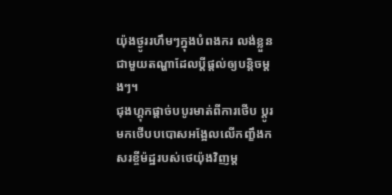យ៉ុងថ្ងូររហឹមៗក្នុងបំពងករ លង់ខ្លួនជាមួយតណ្ហាដែលប្តីផ្តល់ឲ្យបន្តិចម្តងៗ។
ជុងហ្គុកផ្តាច់បបូរមាត់ពីការថើប ប្តូរមកថើបបបោសអង្អែលលើកញ្ខឹងកសរខ្ចីម៉ដ្ឋរបស់ថេយ៉ុងវិញម្ត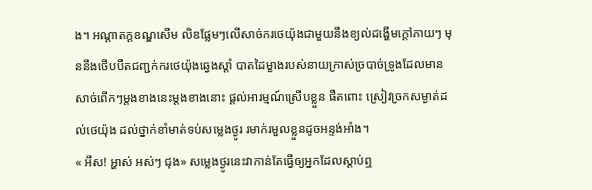ង។ អណ្តាតក្តឧណ្ឌសើម លិឌផ្លែមៗលើសាច់ករថេយ៉ុងជាមួយនឹងខ្យល់ដង្ហើមក្តៅភាយៗ មុននឹងថើបបឺតជញ្ជក់ករថេយ៉ុងឆ្វេងស្តាំ បាតដៃម្ខាងរបស់នាយក្រាស់ច្របាច់ទ្រូងដែលមានសាច់ពើកៗម្តងខាងនេះម្តងខាងនោះ ផ្តល់អារម្មណ៍ស្រើបខ្លួន ផឺតពោះ ស្រៀវច្រកសម្ងាត់ដល់ថេយ៉ុង ដល់ថ្នាក់ខាំមាត់ទប់សម្លេងថ្ងូរ រមាក់រមួលខ្លួនដូចអន្ទង់អាំង។
« អឹស! អ្ហាស់ អស់ៗ ជុង» សម្លេងថ្ងូរនេះវាកាន់តែធ្វើឲ្យអ្នកដែលស្តាប់ឮ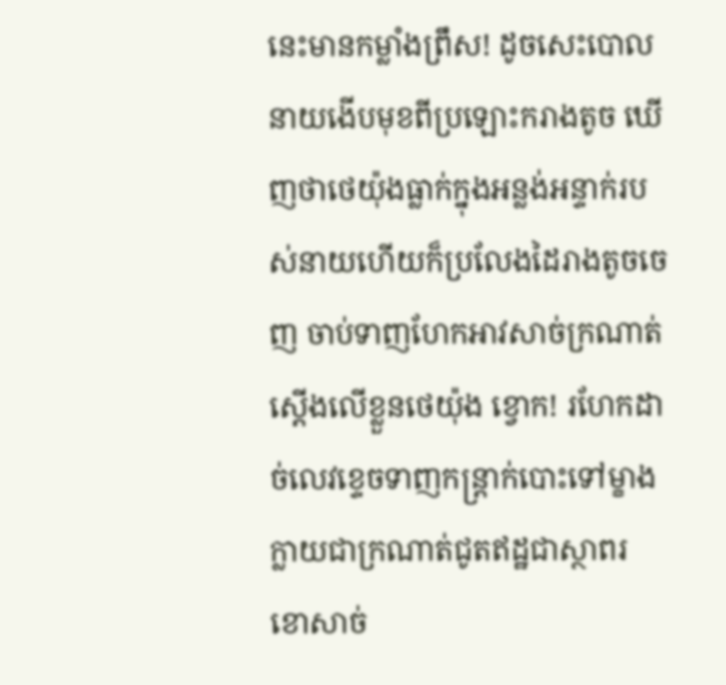នេះមានកម្លាំងព្រឹស! ដូចសេះបោល នាយងើបមុខពីប្រឡោះករាងតូច ឃើញថាថេយ៉ុងធ្លាក់ក្នុងអន្លង់អន្ទាក់របស់នាយហើយក៏ប្រលែងដៃរាងតូចចេញ ចាប់ទាញហែកអាវសាច់ក្រណាត់ស្តើងលើខ្លួនថេយ៉ុង ខ្វោក! រហែកដាច់លេវខ្ទេចទាញកន្រ្តាក់បោះទៅម្ខាង ក្លាយជាក្រណាត់ជូតឥដ្ឋជាស្ថាពរ ខោសាច់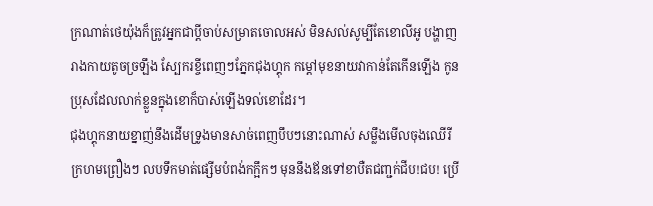ក្រណាត់ថេយ៉ុងក៏ត្រូវអ្នកជាប្តីចាប់សម្រាតចោលអស់ មិនសល់សូម្បីតែខោលីអូ បង្ហាញរាងកាយតូចច្រឡឹង ស្បែករខ្ចីពេញៗភ្នែកជុងហ្គុក កម្តៅមុខនាយវាកាន់តែកើនឡើង កូនប្រុសដែលលាក់ខ្លួនក្នុងខោក៏បាស់ឡើងទល់ខោដែរ។
ជុងហ្គុកនាយខ្នាញ់នឹងដើមទ្រូងមានសាច់ពេញបឹបៗនោះណាស់ សម្លឹងមើលចុងឈើរីក្រហមព្រឿងៗ លបទឹកមាត់ផ្សើមបំពង់កក្អឹកៗ មុននឹងឪនទៅខាបឺតជញ្ជក់ជីប!ជប! ប្រើ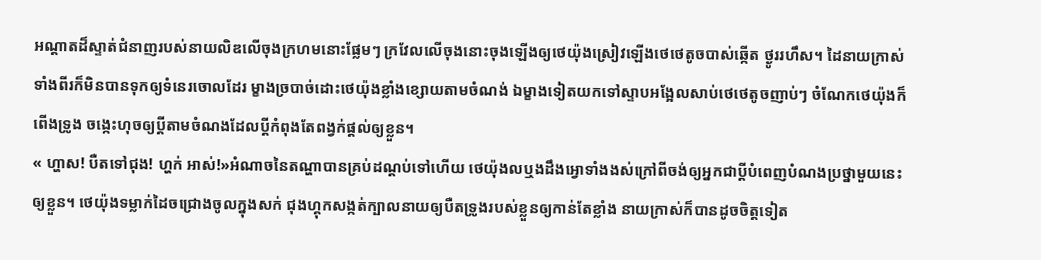អណ្តាតដ៏ស្ទាត់ជំនាញរបស់នាយលិឌលើចុងក្រហមនោះផ្លែមៗ ក្រវែលលើចុងនោះចុងឡើងឲ្យថេយ៉ុងស្រៀវឡើងថេថេតូចបាស់ឆ្កើត ថ្ងូររហឹស។ ដៃនាយក្រាស់ទាំងពីរក៏មិនបានទុកឲ្យទំនេរចោលដែរ ម្ខាងច្របាច់ដោះថេយ៉ុងខ្លាំងខ្សោយតាមចំណង់ ឯម្ខាងទៀតយកទៅស្ទាបអង្អែលសាប់ថេថេតូចញាប់ៗ ចំណែកថេយ៉ុងក៏ពើងទ្រូង ចង្កេះហុចឲ្យប្តីតាមចំណងដែលប្តីកំពុងតែពង្វក់ផ្តល់ឲ្យខ្លួន។
« ហ្ហាស! បឺតទៅជុង! ហ្ហក់ អាស់!»អំណាចនៃតណ្ហាបានគ្រប់ដណ្តប់ទៅហើយ ថេយ៉ុងលឬងដឹងអ្វោទាំងងស់ក្រៅពីចង់ឲ្យអ្នកជាប្តីបំពេញបំណងប្រថ្នាមួយនេះឲ្យខ្លួន។ ថេយ៉ុងទម្លាក់ដៃចជ្រោងចូលក្នុងសក់ ជុងហ្គុកសង្កត់ក្បាលនាយឲ្យបឺតទ្រូងរបស់ខ្លួនឲ្យកាន់តែខ្លាំង នាយក្រាស់ក៏បានដូចចិត្តទៀត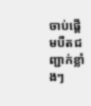ចាប់ផ្តើមបឺតជញ្ជាក់ខ្លាំងៗ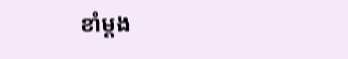ខាំម្តង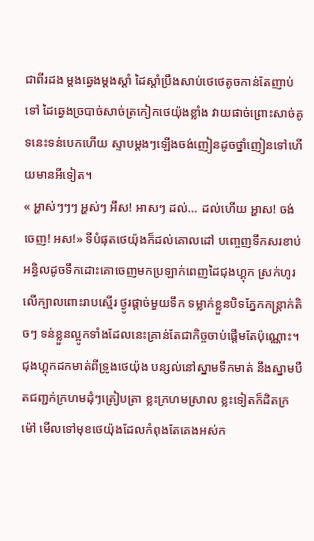ជាពីរដង ម្តងឆ្វេងម្តងស្តាំ ដៃស្តាំប្រឹងសាប់ថេថេតូចកាន់តែញាប់ទៅ ដៃឆ្វេងច្របាច់សាច់ត្រកៀកថេយ៉ុងខ្លាំង វាយផាច់ព្រោះសាច់គូទនេះទន់បេកហើយ ស្ទាបម្តងៗឡើងចង់ញៀនដូចថ្នាំញៀនទៅហើយមានអីទៀត។
« អ្ហាស់ៗៗៗ អ្ហស់ៗ អឹស! អាសៗ ដល់… ដល់ហើយ អ្ហាស! ចង់ចេញ! អស!» ទីបំផុតថេយ៉ុងក៏ដល់គោលដៅ បញ្ចេញទឹកសរខាប់អន្ធិលដូចទឹកដោះគោចេញមកប្រឡាក់ពេញដៃជុងហ្គុក ស្រក់ហូរលើក្បាលពោះរាបស្មើរ ថ្ងូរផ្តាច់មួយទឹក ទម្លាក់ខ្លួនបិទភ្នែកកន្ត្រាក់តិចៗ ទន់ខ្លួនល្អូកទាំងដែលនេះគ្រាន់តែជាកិច្ចចាប់ផ្តើមតែប៉ុណ្ណោះ។
ជុងហ្គុកដកមាត់ពីទ្រូងថេយ៉ុង បន្សល់នៅស្នាមទឹកមាត់ នឹងស្នាមបឺតជញ្ជក់ក្រហមដុំៗត្រៀបត្រា ខ្លះក្រហមស្រាល ខ្លះទៀតក៏ដិតក្រម៉ៅ មើលទៅមុខថេយ៉ុងដែលកំពុងតែគេងអស់ក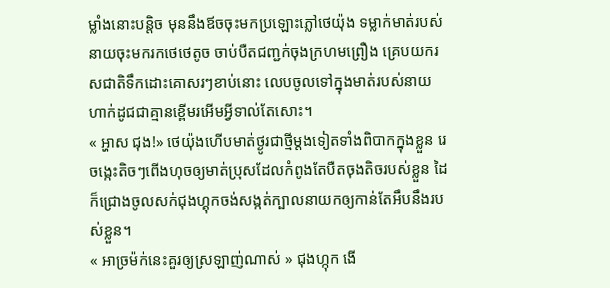ម្លាំងនោះបន្តិច មុននឹងឪចចុះមកប្រឡោះភ្លៅថេយ៉ុង ទម្លាក់មាត់របស់នាយចុះមករកថេថេតូច ចាប់បឺតជញ្ជក់ចុងក្រហមព្រឿង គ្រេបយករសជាតិទឹកដោះគោសរៗខាប់នោះ លេបចូលទៅក្នុងមាត់របស់នាយហាក់ដូជជាគ្មានខ្ពើមរអើមអ្វីទាល់តែសោះ។
« អ្ហាស ជុង!» ថេយ៉ុងហើបមាត់ថ្ងូរជាថ្មីម្តងទៀតទាំងពិបាកក្នុងខ្លួន រេចង្កេះតិចៗពើងហុចឲ្យមាត់ប្រុសដែលកំពូងតែបឺតចុងតិចរបស់ខ្លួន ដៃក៏ជ្រោងចូលសក់ជុងហ្គុកចង់សង្កត់ក្បាលនាយកឲ្យកាន់តែអឹបនឹងរបស់ខ្លួន។
« អាច្រម៉ក់នេះគួរឲ្យស្រឡាញ់ណាស់ » ជុងហ្កុក ងើ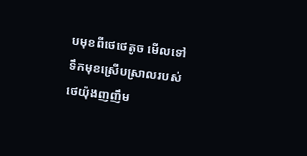បមុខពីថេថេតូច មើលទៅទឹកមុខស្រើបស្រាលរបស់ថេយ៉ុងញញឹម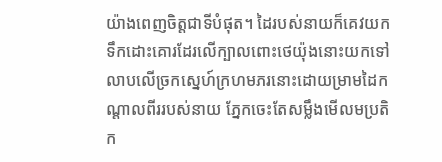យ៉ាងពេញចិត្តជាទីបំផុត។ ដៃរបស់នាយក៏គេវយកទឹកដោះគោរដែរលើក្បាលពោះថេយ៉ុងនោះយកទៅលាបលើច្រកស្នេហ៍ក្រហមភរនោះដោយម្រាមដៃកណ្តាលពីររបស់នាយ ភ្នែកចេះតែសម្លឹងមើលមប្រតិក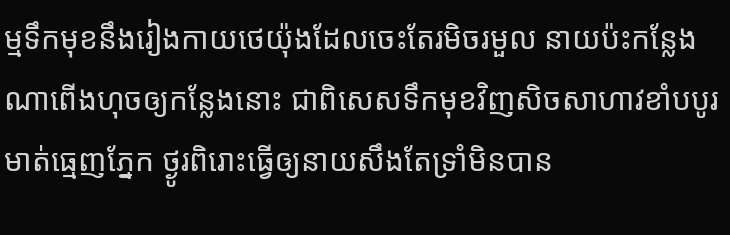ម្មទឹកមុខនឹងរៀងកាយថេយ៉ុងដែលចេះតែរមិចរមួល នាយប៉ះកន្លែងណាពើងហុចឲ្យកន្លែងនោះ ជាពិសេសទឹកមុខវិញសិចសាហាវខាំបបូរមាត់ធ្មេញភ្នែក ថ្ងូរពិរោះធ្វើឲ្យនាយសឹងតែទ្រាំមិនបាន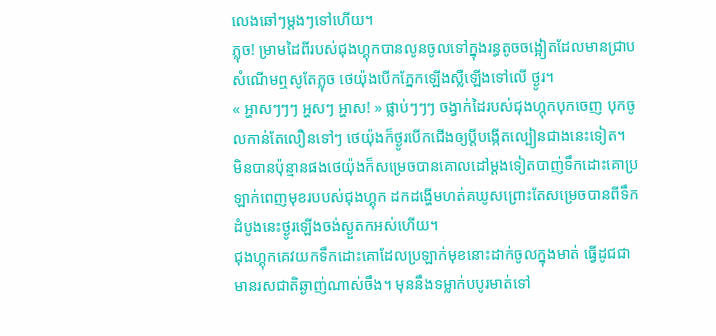លេងឆៅៗម្តងៗទៅហើយ។
ភ្លុច! ម្រាមដៃពីរបស់ជុងហ្គុកបានលូនចូលទៅក្នុងរន្ធតូចចង្អៀតដែលមានជ្រាបសំណើមឮសូតែភ្លុច ថេយ៉ុងបើកភ្នែកឡើងស្លឺឡើងទៅលើ ថ្ងូរ។
« អ្ហាសៗៗៗ អ្ហសៗ អ្ហាស! » ផ្លាប់ៗៗៗ ចង្វាក់ដៃរបស់ជុងហ្កុកបុកចេញ បុកចូលកាន់តែលឿនទៅៗ ថេយ៉ុងក៏ថ្ងូរបើកជើងឲ្យប្តីបង្កើតល្បៀនជាងនេះទៀត។ មិនបានប៉ុន្មានផងថេយ៉ុងក៏សម្រេចបានគោលដៅម្តងទៀតបាញ់ទឹកដោះគោប្រឡាក់ពេញមុខរបបស់ជុងហ្គុក ដកដង្ហើមហត់គឃូសព្រោះតែសម្រេចបានពីទឹកដំបូងនេះថ្ងូរឡើងចង់ស្ងួតកអស់ហើយ។
ជុងហ្គុកគេវយកទឹកដោះគោដែលប្រឡាក់មុខនោះដាក់ចូលក្នុងមាត់ ធ្វើដូជជាមានរសជាតិឆ្ងាញ់ណាស់ចឹង។ មុននឹងទម្លាក់បបូរមាត់ទៅ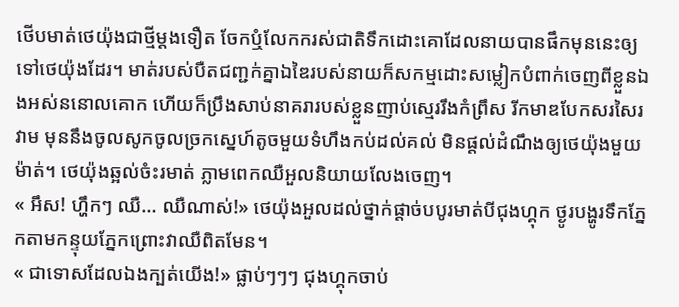ថើបមាត់ថេយ៉ុងជាថ្មីម្តងទឿត ចែកឬំលែកករស់ជាតិទឹកដោះគោដែលនាយបានផឹកមុននេះឲ្យទៅថេយ៉ុងដែរ។ មាត់របស់បឺតជញ្ជក់គ្នាឯឌៃរបស់នាយក៏សកម្មដោះសម្លៀកបំពាក់ចេញពីខ្លួនឯងអស់ននោលគោក ហើយក៏ប្រឹងសាប់នាគរារបស់ខ្លួនញាប់ស្មេររឹងកំព្រឹស រីកមាឌបែកសរសៃរវាម មុននឹងចូលសូកចូលច្រកស្នេហ៍តូចមួយទំហឹងកប់ដល់គល់ មិនផ្តល់ដំណឹងឲ្យថេយ៉ុងមួយម៉ាត់។ ថេយ៉ុងឆ្អល់ចំះរមាត់ ភ្លាមពេកឈឺអួលនិយាយលែងចេញ។
« អឹស! ហ្ហឹកៗ ឈឺ… ឈឺណាស់!» ថេយ៉ុងអួលដល់ថ្នាក់ផ្តាច់បបូរមាត់បីជុងហ្គុក ថ្ងូរបង្ហូរទឹកភ្នែកតាមកន្ទុយភ្នែកព្រោះវាឈឺពិតមែន។
« ជាទោសដែលឯងក្បត់យើង!» ផ្លាប់ៗៗៗ ជុងហ្គុកចាប់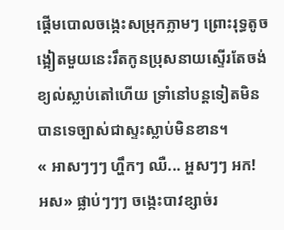ផ្តើមបោលចង្កេះសម្រុកភ្លាមៗ ព្រោះរុទ្ធតូចង្អៀតមួយនេះរឹតកូនប្រុសនាយស្ទើរតែចង់ខ្យល់ស្លាប់តៅហើយ ទ្រាំនៅបន្តទៀតមិនបានទេច្បាស់ជាស្ទះស្លាប់មិនខាន។
« អាសៗៗៗ ហ្ហឹកៗ ឈឺ... អ្ហសៗៗ អក! អស» ផ្លាប់ៗៗៗ ចង្កេះបាវខ្សាច់រ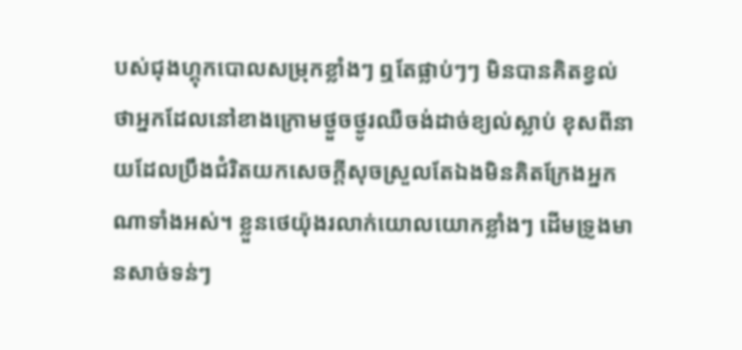បស់ជុងហ្គុកបោលសម្រុកខ្លាំងៗ ឮតែផ្លាប់ៗៗ មិនបានគិតខ្វល់ថាអ្នកដែលនៅខាងក្រោមថ្ងួចថ្ងូរឈឺចង់ដាច់ខ្យល់ស្លាប់ ខុសពីនាយដែលប្រឹងជំរិតយកសេចក្តីសុចស្រួលតែឯងមិនគិតក្រែងអ្នកណាទាំងអស់។ ខ្លួនថេយ៉ុងរលាក់យោលយោកខ្លាំងៗ ដើមទ្រូងមានសាច់ទន់ៗ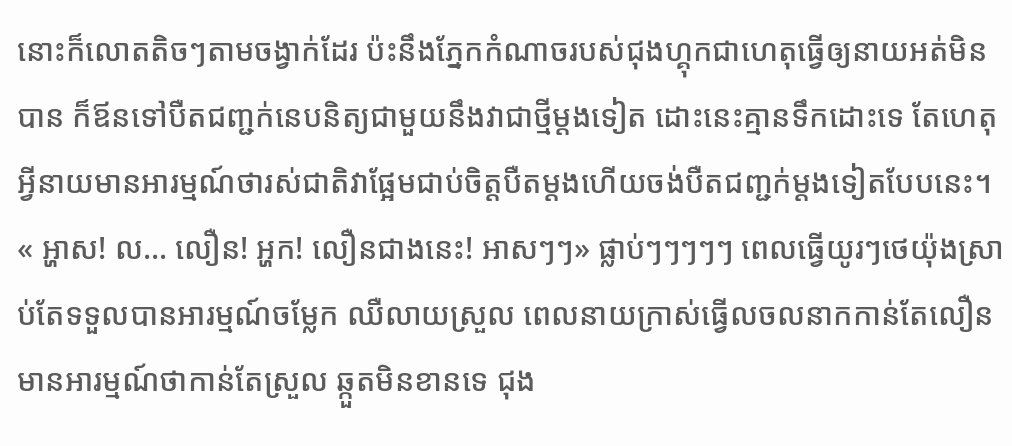នោះក៏លោតតិចៗតាមចង្វាក់ដែរ ប៉ះនឹងភ្នែកកំណាចរបស់ជុងហ្គុកជាហេតុធ្វើឲ្យនាយអត់មិនបាន ក៏ឪនទៅបឺតជញ្ជក់នេបនិត្យជាមួយនឹងវាជាថ្មីម្តងទៀត ដោះនេះគ្មានទឹកដោះទេ តែហេតុអ្វីនាយមានអារម្មណ៍ថារស់ជាតិវាផ្អែមជាប់ចិត្តបឺតម្តងហើយចង់បឺតជញ្ជក់ម្តងទៀតបែបនេះ។
« អ្ហាស! ល… លឿន! អ្ហក! លឿនជាងនេះ! អាសៗៗ» ផ្លាប់ៗៗៗៗៗ ពេលធ្វើយូរៗថេយ៉ុងស្រាប់តែទទួលបានអារម្មណ៍ចម្លែក ឈឺលាយស្រួល ពេលនាយក្រាស់ធ្វើលចលនាកកាន់តែលឿនមានអារម្មណ៍ថាកាន់តែស្រួល ឆ្កួតមិនខានទេ ជុង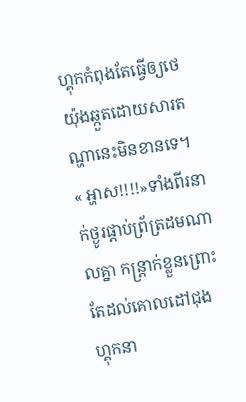ហ្គុកកំពុងតែធ្វើឲ្យថេយ៉ុងឆ្កួតដោយសារតណ្ហានេះមិនខានទេ។
« អ្ហាស!!!!»ទាំងពីរនាក់ថ្ងូរផ្តាប់ព្រ័ត្រដមណាលគ្នា កន្រ្តាក់ខ្លួនព្រោះតែដល់គោលដៅជុងហ្គុកនា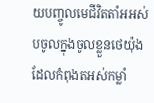យបញ្ចូលមេជីវិតតាំអអស់បចូលក្នុងចូលខ្លួនថេយ៉ុង ដែលកំពុងតអស់កម្លាំ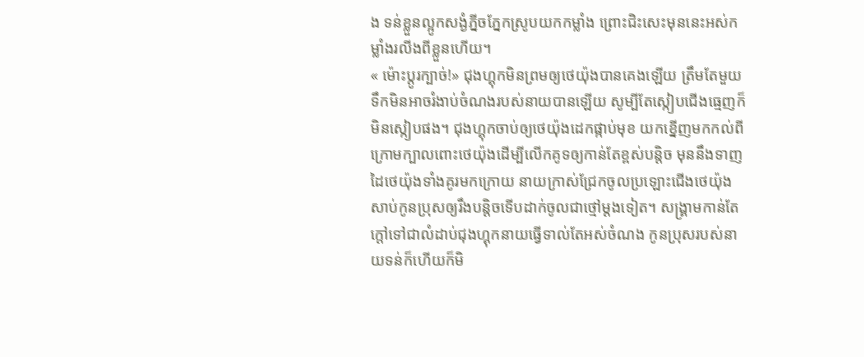ង ទន់ខ្លួនល្អូកសង្ងំភ្នីចភ្នែកស្រូបយកកម្លាំង ព្រោះជិះសេះមុននេះអស់កម្លាំងរលីងពីខ្លួនហើយ។
« ម៉ោះប្តូរក្បាច់!» ជុងហ្គុកមិនព្រមឲ្យថេយ៉ុងបានគេងឡើយ ត្រឹមតែមួយទឹកមិនអាចរំងាប់ចំណងរបស់នាយបានឡើយ សូម្បីតែស្កៀបជើងធ្មេញក៏មិនស្កៀបផង។ ជុងហ្គុកចាប់ឲ្យថេយ៉ុងដេកផ្កាប់មុខ យកខ្នើញមកកល់ពីក្រោមក្បាលពោះថេយ៉ុងដើម្បីលើកគូទឲ្យកាន់តែខ្ពស់បន្តិច មុននឹងទាញដៃថេយ៉ុងទាំងគូរមកក្រោយ នាយក្រាស់ជ្រែកចូលប្រឡោះជើងថេយ៉ុងសាប់កូនប្រុសឲ្យរឹងបន្តិចទើបដាក់ចូលជាថ្មៅម្តងទៀត។ សង្រ្គាមកាន់តែក្តៅទៅជាលំដាប់ជុងហ្គុកនាយធ្វើទាល់តែអស់ចំណង កូនប្រុសរបស់នាយទន់ក៏ហើយក៏មិ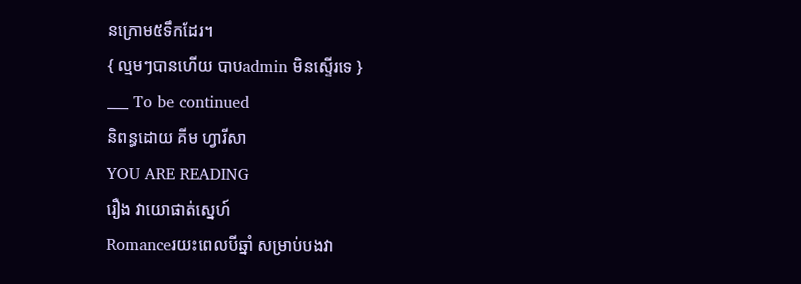នក្រោម៥ទឹកដែរ។
{ ល្មមៗបានហើយ បាបadmin មិនស្ទើរទេ }
___ To be continued
និពន្ធដោយ គីម ហ្វារីសា
YOU ARE READING
រឿង វាយោផាត់ស្នេហ៍
Romanceរយះពេលបីឆ្នាំ សម្រាប់បងវា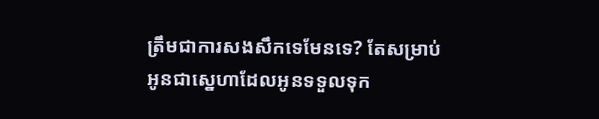ត្រឹមជាការសងសឹកទេមែនទេ? តែសម្រាប់អូនជាស្នេហាដែលអូនទទួលទុក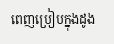ពេញប្រៀបក្នុងដូង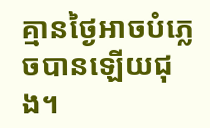គ្មានថ្ងៃអាចបំភ្លេចបានឡើយជុង។